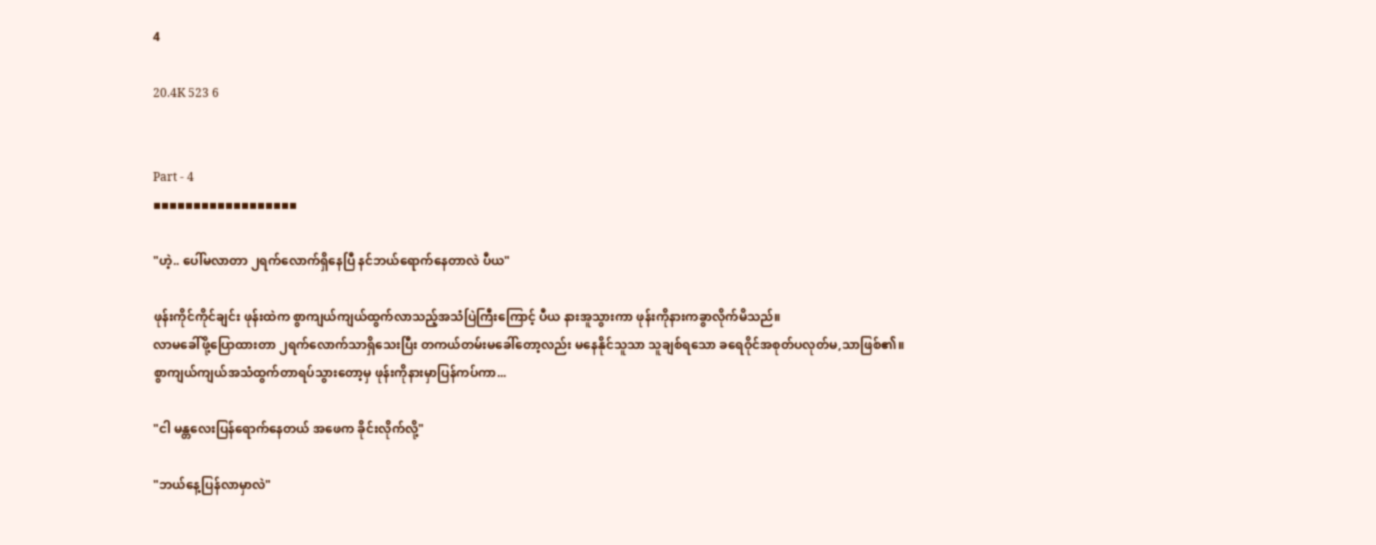4

20.4K 523 6


Part - 4
▪▪▪▪▪▪▪▪▪▪▪▪▪▪▪▪▪▪

"ဟဲ့.. ပေါ်မလာတာ ၂ရက်လောက်ရှိနေပြီ နင်ဘယ်ရောက်နေတာလဲ ပီယ"

ဖုန်းကိုင်ကိုင်ချင်း ဖုန်းထဲက စွာကျယ်ကျယ်ထွက်လာသည့်အသံပြဲကြီးကြောင့် ပီယ နားအူသွားကာ ဖုန်းကိုနားကခွာလိုက်မိသည်။
လာမခေါ်ဖို့ပြောထားတာ ၂ရက်လောက်သာရှိသေးပြီး တကယ်တမ်းမခေါ်တော့လည်း မနေနိုင်သူသာ သူချစ်ရသော ခရေဝိုင်အစုတ်ပလုတ်မ,သာဖြစ်၏။
စွာကျယ်ကျယ်အသံထွက်တာရပ်သွားတော့မှ ဖုန်းကိုနားမှာပြန်ကပ်ကာ...

"ငါ မန္တလေးပြန်ရောက်နေတယ် အဖေက ခိုင်းလိုက်လို့"

"ဘယ်နေ့ပြန်လာမှာလဲ"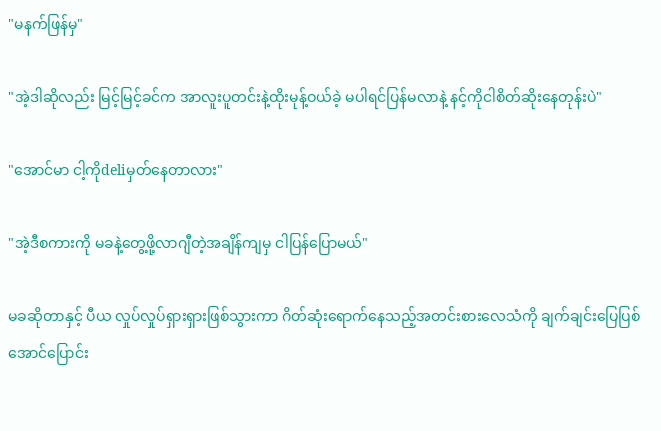"မနက်ဖြန်မှ"

"အဲ့ဒါဆိုလည်း မြင့်မြင့်ခင်က အာလူးပူတင်းနဲ့ထိုးမုန့်ဝယ်ခဲ့ မပါရင်ပြန်မလာနဲ့ နင့်ကိုငါစိတ်ဆိုးနေတုန်းပဲ"

"အောင်မာ ငါ့ကိုdeliမှတ်နေတာလား"

"အဲ့ဒီစကားကို မခနဲ့တွေ့ဖို့လာဂျီတဲ့အချိန်ကျမှ ငါပြန်ပြောမယ်"

မခဆိုတာနှင့် ပီယ လှုပ်လှုပ်ရှားရှားဖြစ်သွားကာ ဂိတ်ဆုံးရောက်နေသည့်အတင်းစားလေသံကို ချက်ချင်းပြေပြစ်အောင်ပြောင်း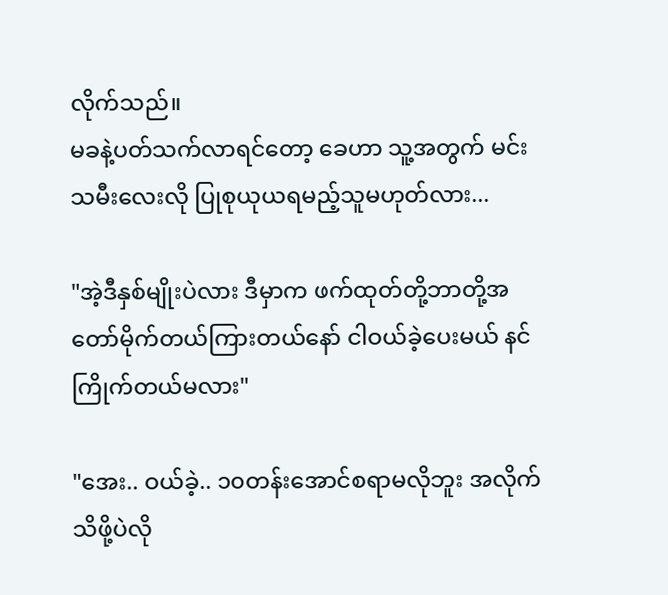လိုက်သည်။
မခနဲ့ပတ်သက်လာရင်တော့ ခေဟာ သူ့အတွက် မင်းသမီးလေးလို ပြုစုယုယရမည့်သူမဟုတ်လား...

"အဲ့ဒီနှစ်မျိုးပဲလား ဒီမှာက ဖက်ထုတ်တို့ဘာတို့အတော်မိုက်တယ်ကြားတယ်နော် ငါဝယ်ခဲ့ပေးမယ် နင်ကြိုက်တယ်မလား"

"အေး.. ဝယ်ခဲ့.. ၁၀တန်းအောင်စရာမလိုဘူး အလိုက်သိဖို့ပဲလို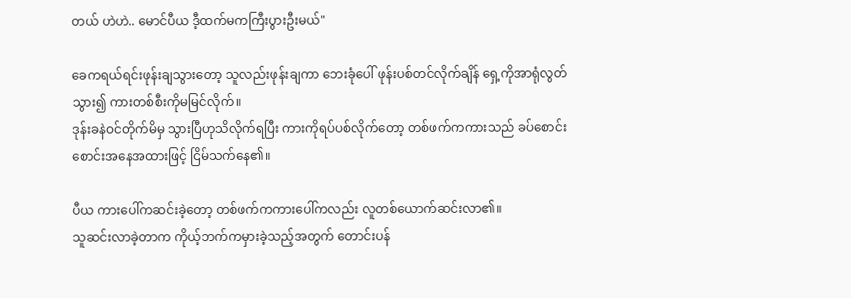တယ် ဟဲဟဲ.. မောင်ပီယ ဒီ့ထက်မကကြီးပွားဦးမယ်"

ခေကရယ်ရင်းဖုန်းချသွားတော့ သူလည်းဖုန်းချကာ ဘေးခုံပေါ် ဖုန်းပစ်တင်လိုက်ချိန် ရှေ့ကိုအာရုံလွတ်သွား၍ ကားတစ်စီးကိုမမြင်လိုက်။
ဒုန်းခနဲဝင်တိုက်မိမှ သွားပြီဟုသိလိုက်ရပြီး ကားကိုရပ်ပစ်လိုက်တော့ တစ်ဖက်ကကားသည် ခပ်စောင်းစောင်းအနေအထားဖြင့် ငြိမ်သက်နေ၏။

ပီယ ကားပေါ်ကဆင်းခဲ့တော့ တစ်ဖက်ကကားပေါ်ကလည်း လူတစ်ယောက်ဆင်းလာ၏။
သူဆင်းလာခဲ့တာက ကိုယ့်ဘက်ကမှားခဲ့သည့်အတွက် တောင်းပန်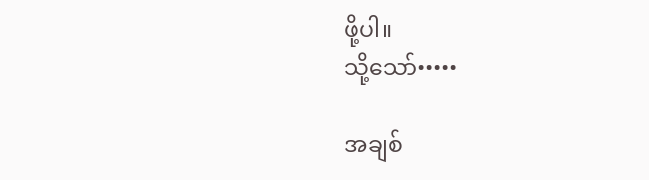ဖို့ပါ။
သို့သော်•••••

အချစ်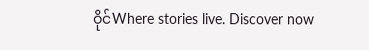ဝိုင်Where stories live. Discover now